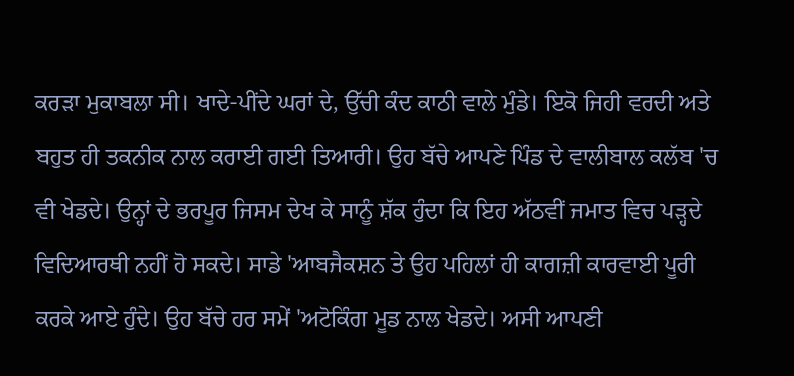ਕਰੜਾ ਮੁਕਾਬਲਾ ਸੀ। ਖਾਦੇ-ਪੀਂਦੇ ਘਰਾਂ ਦੇ, ਉੱਚੀ ਕੰਦ ਕਾਠੀ ਵਾਲੇ ਮੁੰਡੇ। ਇਕੋ ਜਿਹੀ ਵਰਦੀ ਅਤੇ ਬਹੁਤ ਹੀ ਤਕਨੀਕ ਨਾਲ ਕਰਾਈ ਗਈ ਤਿਆਰੀ। ਉਹ ਬੱਚੇ ਆਪਣੇ ਪਿੰਡ ਦੇ ਵਾਲੀਬਾਲ ਕਲੱਬ 'ਚ ਵੀ ਖੇਡਦੇ। ਉਨ੍ਹਾਂ ਦੇ ਭਰਪੂਰ ਜਿਸਮ ਦੇਖ ਕੇ ਸਾਨੂੰ ਸ਼ੱਕ ਹੁੰਦਾ ਕਿ ਇਹ ਅੱਠਵੀਂ ਜਮਾਤ ਵਿਚ ਪੜ੍ਹਦੇ ਵਿਦਿਆਰਥੀ ਨਹੀਂ ਹੋ ਸਕਦੇ। ਸਾਡੇ 'ਆਬਜੈਕਸ਼ਨ ਤੇ ਉਹ ਪਹਿਲਾਂ ਹੀ ਕਾਗਜ਼ੀ ਕਾਰਵਾਈ ਪੂਰੀ ਕਰਕੇ ਆਏ ਹੁੰਦੇ। ਉਹ ਬੱਚੇ ਹਰ ਸਮੇਂ 'ਅਟੋਕਿੰਗ ਮੂਡ ਨਾਲ ਖੇਡਦੇ। ਅਸੀ ਆਪਣੀ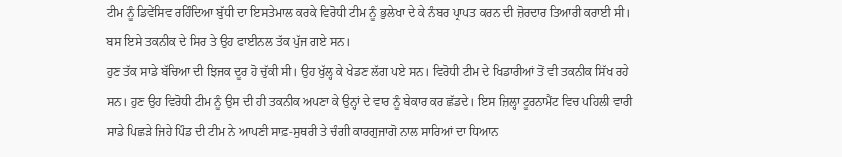ਟੀਮ ਨੂੰ ਡਿਵੇਂਸਿਵ ਰਹਿੰਦਿਆ ਬੁੱਧੀ ਦਾ ਇਸਤੇਮਾਲ ਕਰਕੇ ਵਿਰੋਧੀ ਟੀਮ ਨੂੰ ਭੁਲੇਖਾ ਦੇ ਕੇ ਨੰਬਰ ਪ੍ਰਾਪਤ ਕਰਨ ਦੀ ਜ਼ੋਰਦਾਰ ਤਿਆਰੀ ਕਰਾਈ ਸੀ। ਬਸ ਇਸੇ ਤਕਨੀਕ ਦੇ ਸਿਰ ਤੇ ਉਹ ਫਾਈਨਲ ਤੱਕ ਪੁੱਜ ਗਏ ਸਨ।
ਹੁਣ ਤੱਕ ਸਾਡੇ ਬੱਚਿਆ ਦੀ ਝਿਜਕ ਦੂਰ ਹੋ ਚੁੱਕੀ ਸੀ। ਉਹ ਖੁੱਲ੍ਹ ਕੇ ਖੇਡਣ ਲੱਗ ਪਏ ਸਨ। ਵਿਰੋਧੀ ਟੀਮ ਦੇ ਖਿਡਾਰੀਆਂ ਤੋਂ ਵੀ ਤਕਨੀਕ ਸਿੱਖ ਰਹੇ ਸਨ। ਹੁਣ ਉਹ ਵਿਰੋਧੀ ਟੀਮ ਨੂੰ ਉਸ ਦੀ ਹੀ ਤਕਨੀਕ ਅਪਣਾ ਕੇ ਉਨ੍ਹਾਂ ਦੇ ਵਾਰ ਨੂੰ ਬੇਕਾਰ ਕਰ ਛੱਡਦੇ। ਇਸ ਜ਼ਿਲ੍ਹਾ ਟੂਰਨਾਮੈਂਟ ਵਿਚ ਪਹਿਲੀ ਵਾਰੀ ਸਾਡੇ ਪਿਛੜੇ ਜਿਹੇ ਪਿੰਡ ਦੀ ਟੀਮ ਨੇ ਆਪਣੀ ਸਾਫ਼-ਸੁਥਰੀ ਤੇ ਚੰਗੀ ਕਾਰਗੁਜਾਗੋ ਨਾਲ ਸਾਰਿਆਂ ਦਾ ਧਿਆਨ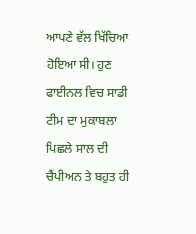ਆਪਣੇ ਵੱਲ ਖਿੱਚਿਆ ਹੋਇਆ ਸੀ। ਹੁਣ ਫਾਈਨਲ ਵਿਚ ਸਾਡੀ ਟੀਮ ਦਾ ਮੁਕਾਬਲਾ ਪਿਛਲੇ ਸਾਲ ਦੀ ਚੈਂਪੀਅਨ ਤੇ ਬਹੁਤ ਹੀ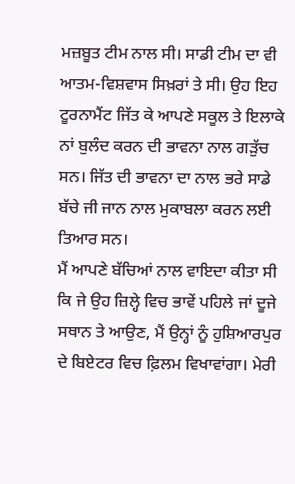ਮਜ਼ਬੂਤ ਟੀਮ ਨਾਲ ਸੀ। ਸਾਡੀ ਟੀਮ ਦਾ ਵੀ ਆਤਮ-ਵਿਸ਼ਵਾਸ ਸਿਖ਼ਰਾਂ ਤੇ ਸੀ। ਉਹ ਇਹ ਟੂਰਨਾਮੈਂਟ ਜਿੱਤ ਕੇ ਆਪਣੇ ਸਕੂਲ ਤੇ ਇਲਾਕੇ ਨਾਂ ਬੁਲੰਦ ਕਰਨ ਦੀ ਭਾਵਨਾ ਨਾਲ ਗੜੁੱਚ ਸਨ। ਜਿੱਤ ਦੀ ਭਾਵਨਾ ਦਾ ਨਾਲ ਭਰੇ ਸਾਡੇ ਬੱਚੇ ਜੀ ਜਾਨ ਨਾਲ ਮੁਕਾਬਲਾ ਕਰਨ ਲਈ ਤਿਆਰ ਸਨ।
ਮੈਂ ਆਪਣੇ ਬੱਚਿਆਂ ਨਾਲ ਵਾਇਦਾ ਕੀਤਾ ਸੀ ਕਿ ਜੇ ਉਹ ਜ਼ਿਲ੍ਹੇ ਵਿਚ ਭਾਵੇਂ ਪਹਿਲੇ ਜਾਂ ਦੂਜੇ ਸਥਾਨ ਤੇ ਆਉਣ, ਮੈਂ ਉਨ੍ਹਾਂ ਨੂੰ ਹੁਸ਼ਿਆਰਪੁਰ ਦੇ ਬਿਏਟਰ ਵਿਚ ਫ਼ਿਲਮ ਵਿਖਾਵਾਂਗਾ। ਮੇਰੀ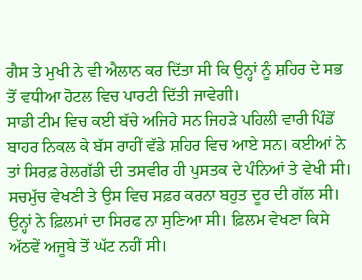ਗੈਸ ਤੇ ਮੁਖੀ ਨੇ ਵੀ ਐਲਾਨ ਕਰ ਦਿੱਤਾ ਸੀ ਕਿ ਉਨ੍ਹਾਂ ਨੂੰ ਸ਼ਹਿਰ ਦੇ ਸਭ ਤੋਂ ਵਧੀਆ ਹੋਟਲ ਵਿਚ ਪਾਰਟੀ ਦਿੱਤੀ ਜਾਵੇਗੀ।
ਸਾਡੀ ਟੀਮ ਵਿਚ ਕਈ ਬੱਚੇ ਅਜਿਹੇ ਸਨ ਜਿਹੜੇ ਪਹਿਲੀ ਵਾਰੀ ਪਿੰਡੋਂ ਬਾਹਰ ਨਿਕਲ ਕੇ ਬੱਸ ਰਾਹੀਂ ਵੱਡੇ ਸ਼ਹਿਰ ਵਿਚ ਆਏ ਸਨ। ਕਈਆਂ ਨੇ ਤਾਂ ਸਿਰਫ਼ ਰੇਲਗੱਡੀ ਦੀ ਤਸਵੀਰ ਹੀ ਪੁਸਤਕ ਦੇ ਪੰਨਿਆਂ ਤੇ ਵੇਖੀ ਸੀ। ਸਚਮੁੱਚ ਵੇਖਣੀ ਤੇ ਉਸ ਵਿਚ ਸਫ਼ਰ ਕਰਨਾ ਬਹੁਤ ਦੂਰ ਦੀ ਗੱਲ ਸੀ। ਉਨ੍ਹਾਂ ਨੇ ਫ਼ਿਲਮਾਂ ਦਾ ਸਿਰਫ ਨਾ ਸੁਣਿਆ ਸੀ। ਫ਼ਿਲਮ ਵੇਖਣਾ ਕਿਸੇ ਅੱਠਵੇਂ ਅਜੂਬੇ ਤੋਂ ਘੱਟ ਨਹੀਂ ਸੀ।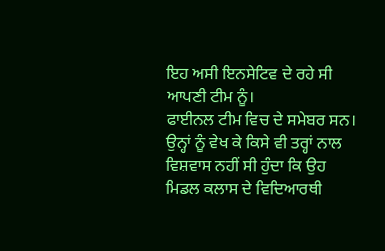ਇਹ ਅਸੀ ਇਨਸੇਟਿਵ ਦੇ ਰਹੇ ਸੀ ਆਪਣੀ ਟੀਮ ਨੂੰ।
ਫਾਈਨਲ ਟੀਮ ਵਿਚ ਦੇ ਸਮੇਬਰ ਸਨ। ਉਨ੍ਹਾਂ ਨੂੰ ਵੇਖ ਕੇ ਕਿਸੇ ਵੀ ਤਰ੍ਹਾਂ ਨਾਲ ਵਿਸ਼ਵਾਸ ਨਹੀਂ ਸੀ ਹੁੰਦਾ ਕਿ ਉਹ ਮਿਡਲ ਕਲਾਸ ਦੇ ਵਿਦਿਆਰਥੀ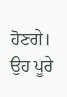ਹੋਣਗੇ। ਉਹ ਪੂਰੇ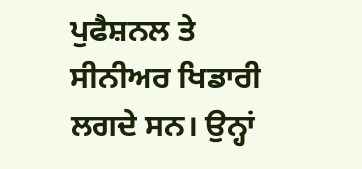ਪੁਫੈਸ਼ਨਲ ਤੇ ਸੀਨੀਅਰ ਖਿਡਾਰੀ ਲਗਦੇ ਸਨ। ਉਨ੍ਹਾਂ